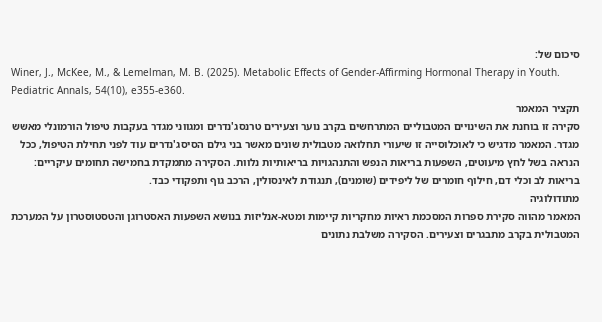סיכום של:
Winer, J., McKee, M., & Lemelman, M. B. (2025). Metabolic Effects of Gender-Affirming Hormonal Therapy in Youth. Pediatric Annals, 54(10), e355-e360.
תקציר המאמר
סקירה זו בוחנת את השינויים המטבוליים המתרחשים בקרב נוער וצעירים טרנסג'נדרים ומגווני מגדר בעקבות טיפול הורמונלי מאשש מגדר. המאמר מדגיש כי לאוכלוסייה זו שיעורי תחלואה מטבולית שונים מאשר בני גילם הסיסג'נדרים עוד לפני תחילת הטיפול, ככל הנראה בשל לחץ מיעוטים, השפעות בריאות הנפש והתנהגויות בריאותיות נלוות. הסקירה מתמקדת בחמישה תחומים עיקריים: בריאות לב וכלי דם, חילוף חומרים של ליפידים (שומנים), תנגודת לאינסולין, הרכב גוף ותפקודי כבד.
מתודולוגיה
המאמר מהווה סקירת ספרות המסכמת ראיות מחקריות קיימות ומטא-אנליזות בנושא השפעות האסטרוגן והטסטוסטרון על המערכת המטבולית בקרב מתבגרים וצעירים. הסקירה משלבת נתונים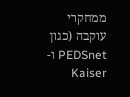ממחקרי עוקבה (כגון PEDSnet ו-Kaiser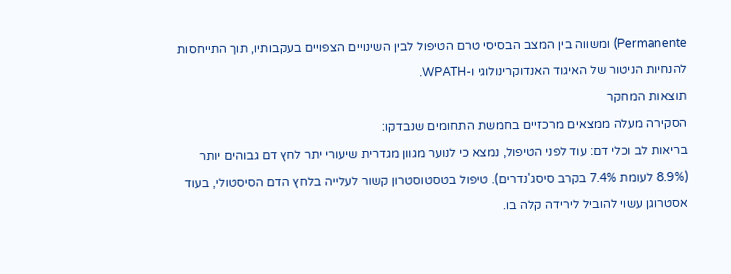Permanente) ומשווה בין המצב הבסיסי טרם הטיפול לבין השינויים הצפויים בעקבותיו, תוך התייחסות להנחיות הניטור של האיגוד האנדוקרינולוגי ו-WPATH.
תוצאות המחקר
הסקירה מעלה ממצאים מרכזיים בחמשת התחומים שנבדקו:
בריאות לב וכלי דם: עוד לפני הטיפול, נמצא כי לנוער מגוון מגדרית שיעורי יתר לחץ דם גבוהים יותר (8.9% לעומת 7.4% בקרב סיסג'נדרים). טיפול בטסטוסטרון קשור לעלייה בלחץ הדם הסיסטולי, בעוד אסטרוגן עשוי להוביל לירידה קלה בו.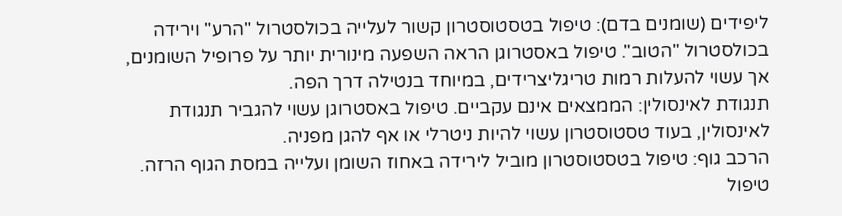ליפידים (שומנים בדם): טיפול בטסטוסטרון קשור לעלייה בכולסטרול "הרע" וירידה בכולסטרול "הטוב". טיפול באסטרוגן הראה השפעה מינורית יותר על פרופיל השומנים, אך עשוי להעלות רמות טריגליצרידים, במיוחד בנטילה דרך הפה.
תנגודת לאינסולין: הממצאים אינם עקביים. טיפול באסטרוגן עשוי להגביר תנגודת לאינסולין, בעוד טסטוסטרון עשוי להיות ניטרלי או אף להגן מפניה.
הרכב גוף: טיפול בטסטוסטרון מוביל לירידה באחוז השומן ועלייה במסת הגוף הרזה. טיפול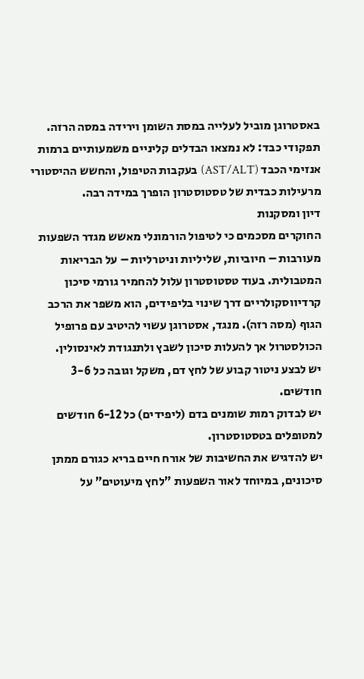באסטרוגן מוביל לעלייה במסת השומן וירידה במסה הרזה.
תפקודי כבד: לא נמצאו הבדלים קליניים משמעותיים ברמות אנזימי הכבד (AST/ALT) בעקבות הטיפול, והחשש ההיסטורי מרעילות כבדית של טסטוסטרון הופרך במידה רבה.
דיון ומסקנות
החוקרים מסכמים כי לטיפול הורמונלי מאשש מגדר השפעות מעורבות – חיוביות, שליליות וניטרליות – על הבריאות המטבולית. בעוד טסטוסטרון עלול להחמיר גורמי סיכון קרדיווסקולריים דרך שינוי בליפידים, הוא משפר את הרכב הגוף (מסה רזה). מנגד, אסטרוגן עשוי להיטיב עם פרופיל הכולסטרול אך להעלות סיכון לשבץ ולתנגודת לאינסולין.
יש לבצע ניטור קבוע של לחץ דם, משקל וגובה כל 3-6 חודשים.
יש לבדוק רמות שומנים בדם (ליפידים) כל 6-12 חודשים למטופלים בטסטוסטרון.
יש להדגיש את החשיבות של אורח חיים בריא כגורם ממתן סיכונים, במיוחד לאור השפעות "לחץ מיעוטים" על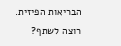הבריאות הפיזית.
רוצה לשתף?